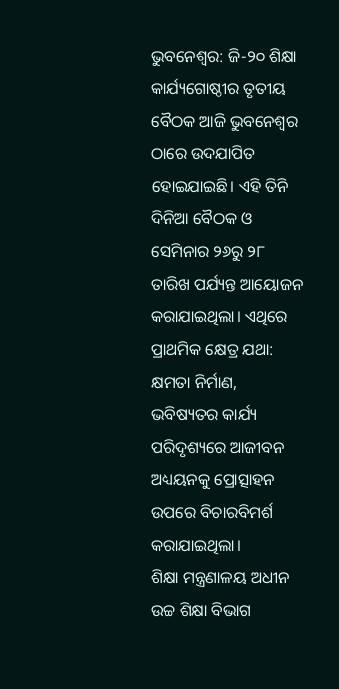ଭୁବନେଶ୍ଵର: ଜି-୨୦ ଶିକ୍ଷା କାର୍ଯ୍ୟଗୋଷ୍ଠୀର ତୃତୀୟ ବୈଠକ ଆଜି ଭୁବନେଶ୍ଵର ଠାରେ ଉଦଯାପିତ ହୋଇଯାଇଛି। ଏହି ତିନି ଦିନିଆ ବୈଠକ ଓ ସେମିନାର ୨୬ରୁ ୨୮ ତାରିଖ ପର୍ଯ୍ୟନ୍ତ ଆୟୋଜନ କରାଯାଇଥିଲା। ଏଥିରେ ପ୍ରାଥମିକ କ୍ଷେତ୍ର ଯଥା: କ୍ଷମତା ନିର୍ମାଣ, ଭବିଷ୍ୟତର କାର୍ଯ୍ୟ ପରିଦୃଶ୍ୟରେ ଆଜୀବନ ଅଧ୍ୟୟନକୁ ପ୍ରୋତ୍ସାହନ ଉପରେ ବିଚାରବିମର୍ଶ କରାଯାଇଥିଲା।
ଶିକ୍ଷା ମନ୍ତ୍ରଣାଳୟ ଅଧୀନ ଉଚ୍ଚ ଶିକ୍ଷା ବିଭାଗ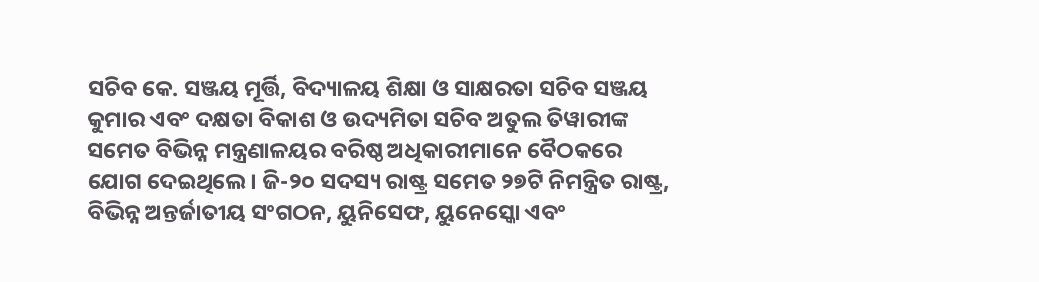ସଚିବ କେ. ସଞ୍ଜୟ ମୂର୍ତ୍ତି, ବିଦ୍ୟାଳୟ ଶିକ୍ଷା ଓ ସାକ୍ଷରତା ସଚିବ ସଞ୍ଜୟ କୁମାର ଏବଂ ଦକ୍ଷତା ବିକାଶ ଓ ଉଦ୍ୟମିତା ସଚିବ ଅତୁଲ ତିୱାରୀଙ୍କ ସମେତ ବିଭିନ୍ନ ମନ୍ତ୍ରଣାଳୟର ବରିଷ୍ଠ ଅଧିକାରୀମାନେ ବୈଠକରେ ଯୋଗ ଦେଇଥିଲେ। ଜି-୨୦ ସଦସ୍ୟ ରାଷ୍ଟ୍ର ସମେତ ୨୭ଟି ନିମନ୍ତ୍ରିତ ରାଷ୍ଟ୍ର, ବିଭିନ୍ନ ଅନ୍ତର୍ଜାତୀୟ ସଂଗଠନ, ୟୁନିସେଫ, ୟୁନେସ୍କୋ ଏବଂ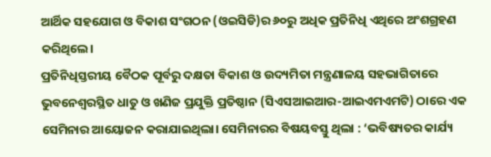ଆର୍ଥିକ ସହଯୋଗ ଓ ବିକାଶ ସଂଗଠନ (ଓଇସିଡି)ର ୬୦ରୁ ଅଧିକ ପ୍ରତିନିଧି ଏଥିରେ ଅଂଶଗ୍ରହଣ କରିଥିଲେ।
ପ୍ରତିନିଧିସ୍ତରୀୟ ବୈଠକ ପୂର୍ବରୁ ଦକ୍ଷତା ବିକାଶ ଓ ଉଦ୍ୟମିତା ମନ୍ତ୍ରଣାଳୟ ସହଭାଗିତାରେ ଭୁବନେଶ୍ୱରସ୍ଥିତ ଧାତୁ ଓ ଖଣିଜ ପ୍ରଯୁକ୍ତି ପ୍ରତିଷ୍ଠାନ (ସିଏସଆଇଆର-ଆଇଏମଏମଟି) ଠାରେ ଏକ ସେମିନାର ଆୟୋଜନ କରାଯାଇଥିଲା। ସେମିନାରର ବିଷୟବସ୍ତୁ ଥିଲା : ‘ଭବିଷ୍ୟତର କାର୍ଯ୍ୟ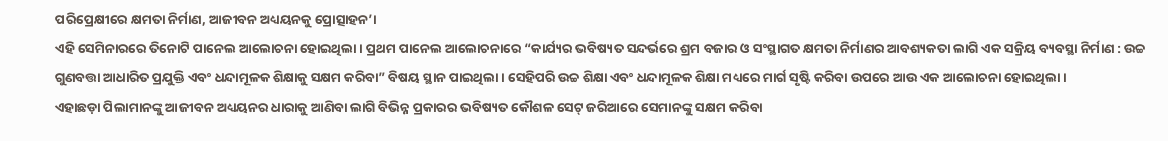ପରିପ୍ରେକ୍ଷୀରେ କ୍ଷମତା ନିର୍ମାଣ, ଆଜୀବନ ଅଧ୍ୟୟନକୁ ପ୍ରୋତ୍ସାହନ’।
ଏହି ସେମିନାରରେ ତିନୋଟି ପାନେଲ ଆଲୋଚନା ହୋଇଥିଲା। ପ୍ରଥମ ପାନେଲ ଆଲୋଚନାରେ “କାର୍ଯ୍ୟର ଭବିଷ୍ୟତ ସନ୍ଦର୍ଭରେ ଶ୍ରମ ବଜାର ଓ ସଂସ୍ଥାଗତ କ୍ଷମତା ନିର୍ମାଣର ଆବଶ୍ୟକତା ଲାଗି ଏକ ସକ୍ରିୟ ବ୍ୟବସ୍ଥା ନିର୍ମାଣ : ଉଚ୍ଚ ଗୁଣବତ୍ତା ଆଧାରିତ ପ୍ରଯୁକ୍ତି ଏବଂ ଧନ୍ଦାମୂଳକ ଶିକ୍ଷାକୁ ସକ୍ଷମ କରିବା” ବିଷୟ ସ୍ଥାନ ପାଇଥିଲା। ସେହିପରି ଉଚ୍ଚ ଶିକ୍ଷା ଏବଂ ଧନ୍ଦାମୂଳକ ଶିକ୍ଷା ମଧ୍ୟରେ ମାର୍ଗ ସୃଷ୍ଟି କରିବା ଉପରେ ଆଉ ଏକ ଆଲୋଚନା ହୋଇଥିଲା।
ଏହାଛଡ଼ା ପିଲାମାନଙ୍କୁ ଆଜୀବନ ଅଧ୍ୟୟନର ଧାରାକୁ ଆଣିବା ଲାଗି ବିଭିନ୍ନ ପ୍ରକାରର ଭବିଷ୍ୟତ କୌଶଳ ସେଟ୍ ଜରିଆରେ ସେମାନଙ୍କୁ ସକ୍ଷମ କରିବା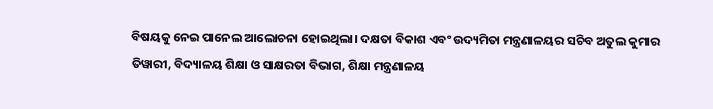ବିଷୟକୁ ନେଇ ପାନେଲ ଆଲୋଚନା ହୋଇଥିଲା। ଦକ୍ଷତା ବିକାଶ ଏବଂ ଉଦ୍ୟମିତା ମନ୍ତ୍ରଣାଳୟର ସଚିବ ଅତୁଲ କୁମାର ତିୱାରୀ, ବିଦ୍ୟାଳୟ ଶିକ୍ଷା ଓ ସାକ୍ଷରତା ବିଭାଗ, ଶିକ୍ଷା ମନ୍ତ୍ରଣାଳୟ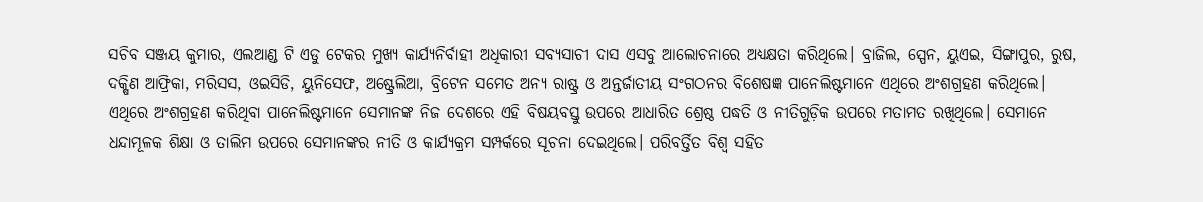ସଚିବ ସଞ୍ଜୟ କୁମାର, ଏଲଆଣ୍ଡ ଟି ଏଡୁ ଟେକର ମୁଖ୍ୟ କାର୍ଯ୍ୟନିର୍ବାହୀ ଅଧିକାରୀ ସବ୍ୟସାଚୀ ଦାସ ଏସବୁ ଆଲୋଚନାରେ ଅଧ୍ୟକ୍ଷତା କରିଥିଲେ। ବ୍ରାଜିଲ, ସ୍ପେନ, ୟୁଏଇ, ସିଙ୍ଗାପୁର, ରୁଷ, ଦକ୍ଷିଣ ଆଫ୍ରିକା, ମରିସସ, ଓଇସିଡି, ୟୁନିସେଫ, ଅଷ୍ଟ୍ରେଲିଆ, ବ୍ରିଟେନ ସମେତ ଅନ୍ୟ ରାଷ୍ଟ୍ର ଓ ଅନ୍ତର୍ଜାତୀୟ ସଂଗଠନର ବିଶେଷଜ୍ଞ ପାନେଲିଷ୍ଟମାନେ ଏଥିରେ ଅଂଶଗ୍ରହଣ କରିଥିଲେ।
ଏଥିରେ ଅଂଶଗ୍ରହଣ କରିଥିବା ପାନେଲିଷ୍ଟମାନେ ସେମାନଙ୍କ ନିଜ ଦେଶରେ ଏହି ବିଷୟବସ୍ତୁ ଉପରେ ଆଧାରିତ ଶ୍ରେଷ୍ଠ ପଦ୍ଧତି ଓ ନୀତିଗୁଡ଼ିକ ଉପରେ ମତାମତ ରଖିଥିଲେ। ସେମାନେ ଧନ୍ଦାମୂଳକ ଶିକ୍ଷା ଓ ତାଲିମ ଉପରେ ସେମାନଙ୍କର ନୀତି ଓ କାର୍ଯ୍ୟକ୍ରମ ସମ୍ପର୍କରେ ସୂଚନା ଦେଇଥିଲେ। ପରିବର୍ତ୍ତିତ ବିଶ୍ଵ ସହିତ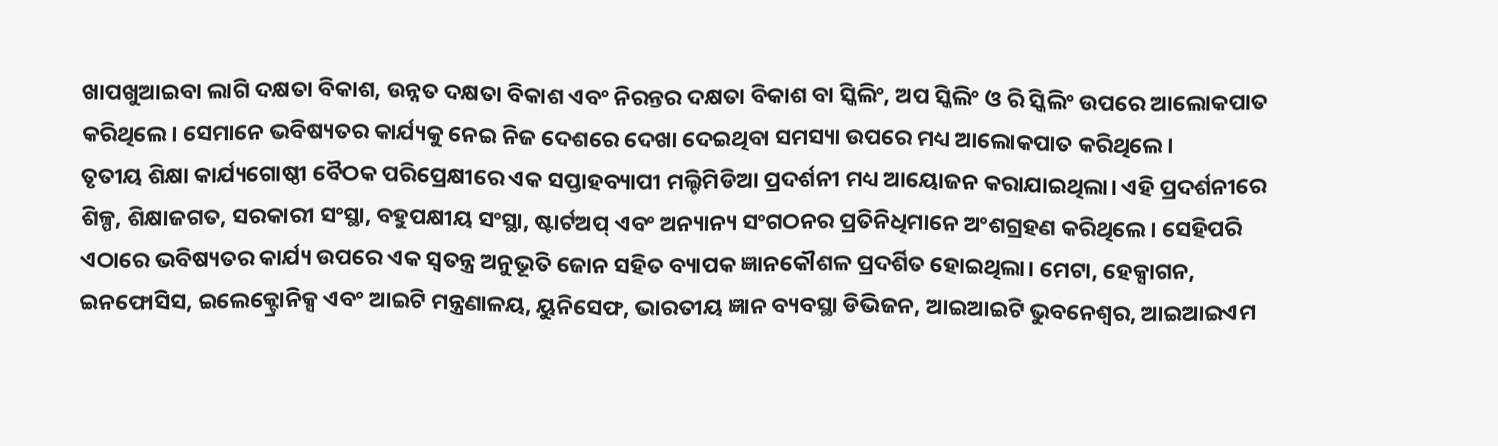ଖାପଖୁଆଇବା ଲାଗି ଦକ୍ଷତା ବିକାଶ, ଉନ୍ନତ ଦକ୍ଷତା ବିକାଶ ଏବଂ ନିରନ୍ତର ଦକ୍ଷତା ବିକାଶ ବା ସ୍କିଲିଂ, ଅପ ସ୍କିଲିଂ ଓ ରି ସ୍କିଲିଂ ଉପରେ ଆଲୋକପାତ କରିଥିଲେ। ସେମାନେ ଭବିଷ୍ୟତର କାର୍ଯ୍ୟକୁ ନେଇ ନିଜ ଦେଶରେ ଦେଖା ଦେଇଥିବା ସମସ୍ୟା ଉପରେ ମଧ୍ୟ ଆଲୋକପାତ କରିଥିଲେ।
ତୃତୀୟ ଶିକ୍ଷା କାର୍ଯ୍ୟଗୋଷ୍ଠୀ ବୈଠକ ପରିପ୍ରେକ୍ଷୀରେ ଏକ ସପ୍ତାହବ୍ୟାପୀ ମଲ୍ଟିମିଡିଆ ପ୍ରଦର୍ଶନୀ ମଧ୍ୟ ଆୟୋଜନ କରାଯାଇଥିଲା। ଏହି ପ୍ରଦର୍ଶନୀରେ ଶିଳ୍ପ, ଶିକ୍ଷାଜଗତ, ସରକାରୀ ସଂସ୍ଥା, ବହୁପକ୍ଷୀୟ ସଂସ୍ଥା, ଷ୍ଟାର୍ଟଅପ୍ ଏବଂ ଅନ୍ୟାନ୍ୟ ସଂଗଠନର ପ୍ରତିନିଧିମାନେ ଅଂଶଗ୍ରହଣ କରିଥିଲେ। ସେହିପରି ଏଠାରେ ଭବିଷ୍ୟତର କାର୍ଯ୍ୟ ଉପରେ ଏକ ସ୍ୱତନ୍ତ୍ର ଅନୁଭୂତି ଜୋନ ସହିତ ବ୍ୟାପକ ଜ୍ଞାନକୌଶଳ ପ୍ରଦର୍ଶିତ ହୋଇଥିଲା। ମେଟା, ହେକ୍ସାଗନ, ଇନଫୋସିସ, ଇଲେକ୍ଟ୍ରୋନିକ୍ସ ଏବଂ ଆଇଟି ମନ୍ତ୍ରଣାଳୟ, ୟୁନିସେଫ, ଭାରତୀୟ ଜ୍ଞାନ ବ୍ୟବସ୍ଥା ଡିଭିଜନ, ଆଇଆଇଟି ଭୁବନେଶ୍ୱର, ଆଇଆଇଏମ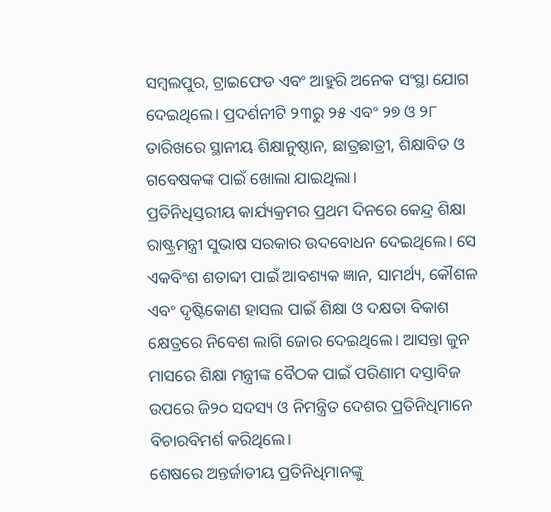ସମ୍ବଲପୁର, ଟ୍ରାଇଫେଡ ଏବଂ ଆହୁରି ଅନେକ ସଂସ୍ଥା ଯୋଗ ଦେଇଥିଲେ। ପ୍ରଦର୍ଶନୀଟି ୨୩ରୁ ୨୫ ଏବଂ ୨୭ ଓ ୨୮ ତାରିଖରେ ସ୍ଥାନୀୟ ଶିକ୍ଷାନୁଷ୍ଠାନ, ଛାତ୍ରଛାତ୍ରୀ, ଶିକ୍ଷାବିତ ଓ ଗବେଷକଙ୍କ ପାଇଁ ଖୋଲା ଯାଇଥିଲା।
ପ୍ରତିନିଧିସ୍ତରୀୟ କାର୍ଯ୍ୟକ୍ରମର ପ୍ରଥମ ଦିନରେ କେନ୍ଦ୍ର ଶିକ୍ଷା ରାଷ୍ଟ୍ରମନ୍ତ୍ରୀ ସୁଭାଷ ସରକାର ଉଦବୋଧନ ଦେଇଥିଲେ। ସେ ଏକବିଂଶ ଶତାବ୍ଦୀ ପାଇଁ ଆବଶ୍ୟକ ଜ୍ଞାନ, ସାମର୍ଥ୍ୟ, କୌଶଳ ଏବଂ ଦୃଷ୍ଟିକୋଣ ହାସଲ ପାଇଁ ଶିକ୍ଷା ଓ ଦକ୍ଷତା ବିକାଶ କ୍ଷେତ୍ରରେ ନିବେଶ ଲାଗି ଜୋର ଦେଇଥିଲେ। ଆସନ୍ତା ଜୁନ ମାସରେ ଶିକ୍ଷା ମନ୍ତ୍ରୀଙ୍କ ବୈଠକ ପାଇଁ ପରିଣାମ ଦସ୍ତାବିଜ ଉପରେ ଜି୨୦ ସଦସ୍ୟ ଓ ନିମନ୍ତ୍ରିତ ଦେଶର ପ୍ରତିନିଧିମାନେ ବିଚାରବିମର୍ଶ କରିଥିଲେ।
ଶେଷରେ ଅନ୍ତର୍ଜାତୀୟ ପ୍ରତିନିଧିମାନଙ୍କୁ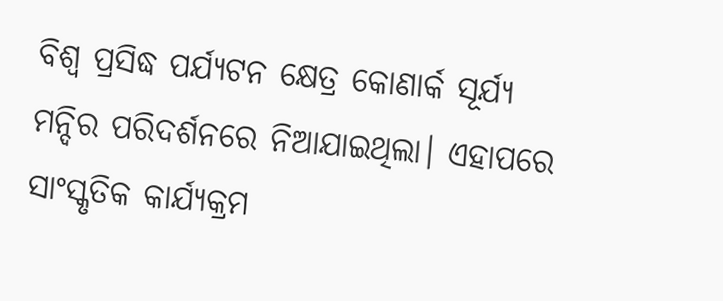ବିଶ୍ଵ ପ୍ରସିଦ୍ଧ ପର୍ଯ୍ୟଟନ କ୍ଷେତ୍ର କୋଣାର୍କ ସୂର୍ଯ୍ୟ ମନ୍ଦିର ପରିଦର୍ଶନରେ ନିଆଯାଇଥିଲା। ଏହାପରେ ସାଂସ୍କୃତିକ କାର୍ଯ୍ୟକ୍ରମ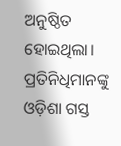ଅନୁଷ୍ଠିତ ହୋଇଥିଲା। ପ୍ରତିନିଧିମାନଙ୍କୁ ଓଡ଼ିଶା ଗସ୍ତ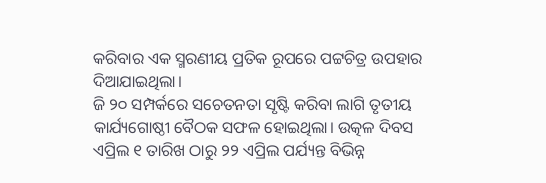କରିବାର ଏକ ସ୍ମରଣୀୟ ପ୍ରତିକ ରୂପରେ ପଟ୍ଟଚିତ୍ର ଉପହାର ଦିଆଯାଇଥିଲା।
ଜି ୨୦ ସମ୍ପର୍କରେ ସଚେତନତା ସୃଷ୍ଟି କରିବା ଲାଗି ତୃତୀୟ କାର୍ଯ୍ୟଗୋଷ୍ଠୀ ବୈଠକ ସଫଳ ହୋଇଥିଲା। ଉତ୍କଳ ଦିବସ ଏପ୍ରିଲ ୧ ତାରିଖ ଠାରୁ ୨୨ ଏପ୍ରିଲ ପର୍ଯ୍ୟନ୍ତ ବିଭିନ୍ନ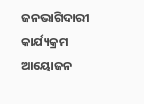ଜନଭାଗିଦାରୀ କାର୍ଯ୍ୟକ୍ରମ ଆୟୋଜନ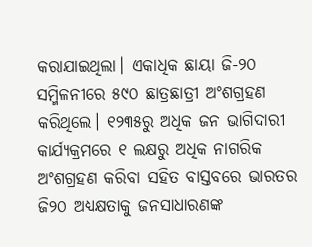କରାଯାଇଥିଲା। ଏକାଧିକ ଛାୟା ଜି-୨୦ ସମ୍ମିଳନୀରେ ୫୯୦ ଛାତ୍ରଛାତ୍ରୀ ଅଂଶଗ୍ରହଣ କରିଥିଲେ। ୧୨୩୫ରୁ ଅଧିକ ଜନ ଭାଗିଦାରୀ କାର୍ଯ୍ୟକ୍ରମରେ ୧ ଲକ୍ଷରୁ ଅଧିକ ନାଗରିକ ଅଂଶଗ୍ରହଣ କରିବା ସହିତ ବାସ୍ତବରେ ଭାରତର ଜି୨୦ ଅଧ୍ୟକ୍ଷତାକୁ ଜନସାଧାରଣଙ୍କ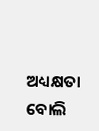ଅଧ୍ୟକ୍ଷତା ବୋଲି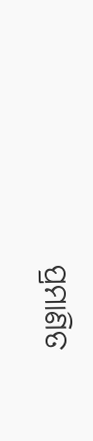ପ୍ରମାଣିତ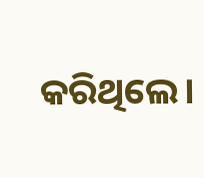କରିଥିଲେ।